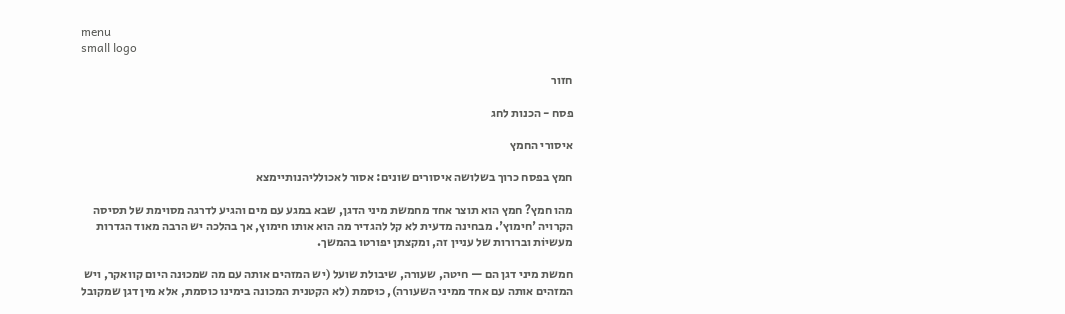menu
small logo

חזור

פסח - הכנות לחג

איסורי החמץ

חמץ בפסח כרוך בשלושה איסורים שונים: אסור לאכולליהנותיימצא

מהו חמץ? חמץ הוא תוצר אחד מחמשת מיני הדגן, שבא במגע עם מים והגיע לדרגה מסוימת של תסיסה הקרויה 'חימוץ'. מבחינה מדעית לא קל להגדיר מה הוא אותו חימוץ, אך בהלכה יש הרבה מאוד הגדרות מעשיוֹת וברורות של עניין זה, ומקצתן יפורטו בהמשך.

חמשת מיני דגן הם — חיטה, שעורה, שיבולת שועל (יש המזהים אותה עם מה שמכוּנה היום קוואקר, ויש המזהים אותה עם אחד ממיני השעורה), כוּסמת (לא הקטנית המכונה בימינו כוסמת, אלא מין דגן שמקובל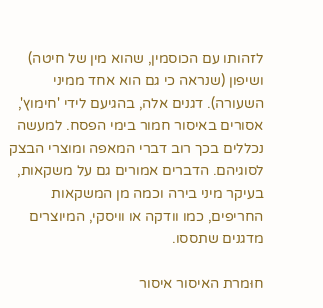לזהותו עם הכוסמין, שהוא מין של חיטה) ושיפון (שנראה כי גם הוא אחד ממיני השעורה). דגנים אלה, בהגיעם לידי 'חימוץ', אסורים באיסור חמור בימי הפסח. למעשה נכללים בכך רוב דברי המאפה ומוצרי הבצק לסוגיהם. הדברים אמורים גם על משקאות, בעיקר מיני בירה וכמה מן המשקאות החריפים, כמו וודקה או וויסקי, המיוצרים מדגנים שתססו.

חוּמרת האיסור איסור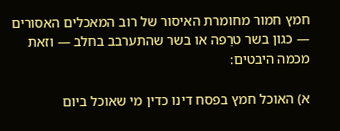חמץ חמור מחומרת האיסור של רוב המאכלים האסורים — כגון בשר טרֵפה או בשר שהתערבב בחלב — וזאת מכמה היבטים:

א) האוכל חמץ בפסח דינו כדין מי שאוכל ביום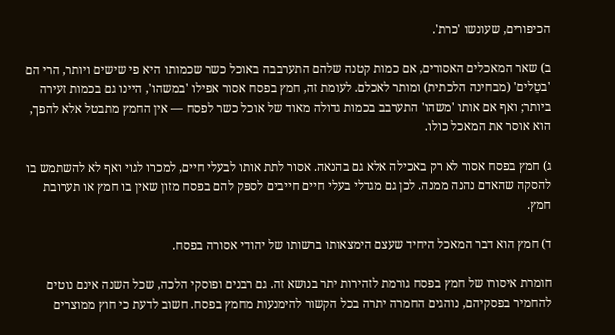הכיפורים, שעונשו 'כרת'.

ב) שאר המאכלים האסורים, אם כמות קטנה שלהם התערבבה באוכל כשר שכמותו היא פי שישים ויותר, הרי הם 'בטֵלים' (מבחינה הלכתית) ומותר לאכלם. לעומת זה, חמץ בפסח אסור אפילו 'במשהו', היינו גם בכמות זעירה ביותר; ואף אם אותו 'משהו' התערבב בכמות גדולה מאוד של אוכל כשר לפסח — אין החמץ מתבטל אלא להפך, הוא אוסר את המאכל כולו.

ג) חמץ בפסח אסור לא רק באכילה אלא גם בהנאה. אסור לתת אותו לבעלי חיים, למכרו לגוי ואף לא להשתמש בו להסקה שהאדם נהנה ממנה. לכן גם מגדלי בעלי חיים חייבים לספּק להם בפסח מזון שאין בו חמץ או תערובת חמץ.

ד) חמץ הוא דבר המאכל היחיד שעצם הימצאותו ברשותו של יהודי אסורה בפסח.

חומרת איסורו של חמץ בפסח גורמת לזהירות יתר בנושא זה. גם רבנים ופוסקי הלכה, שכל השנה אינם נוטים להחמיר בפסקיהם, נוהגים החמרה יתרה בכל הקשור להימנעות מחמץ בפסח. חשוב לדעת כי חוץ ממוצרים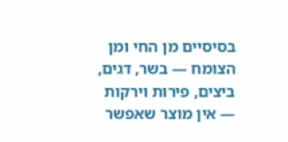בסיסיים מן החי ומן הצומח — בשר, דגים, ביצים, פירות וירקות — אין מוצר שאפשר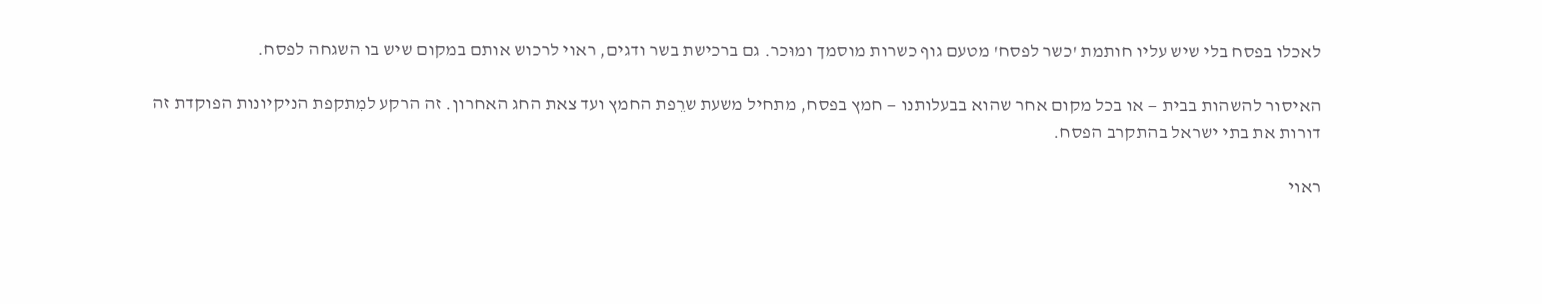לאכלו בפסח בלי שיש עליו חותמת 'כשר לפסח' מטעם גוף כשרות מוסמך ומוּכר. גם ברכישת בשר ודגים, ראוי לרכוש אותם במקום שיש בו השגחה לפסח.

האיסור להשהות בבית — או בכל מקום אחר שהוא בבעלותנו — חמץ בפסח, מתחיל משעת שרֵפת החמץ ועד צאת החג האחרון. זה הרקע למִתקפת הניקיונות הפוקדת זה דורות את בתי ישראל בהתקרב הפסח.

ראוי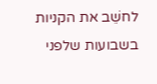לחשֵׁב את הקניות בשבועות שלפני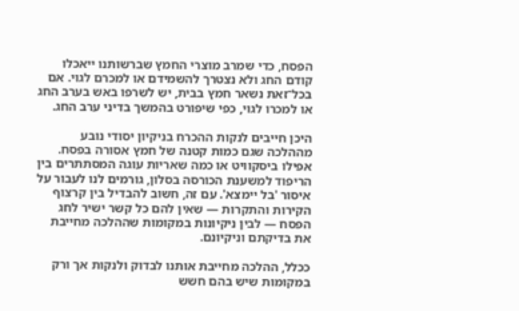הפסח, כדי שמרב מוצרי החמץ שברשותנו ייאכלו קודם החג ולא נצטרך להשמידם או למכרם לגוי. אם בכל־זאת נשאר חמץ בבית, יש לשרפו באש בערב החג או למכרו לגוי, כפי שיפורט בהמשך בדיני ערב החג.

היכן חייבים לנקות ההכרח בניקיון יסודי נובע מההלכה שגם כמות קטנה של חמץ אסורה בפסח. אפילו ביסקוויט או כמה שאריות עוגה המסתתרים בין הריפוד למשענת הכורסה בסלון, גורמים לנו לעבור על איסור 'בל יימצא'. עם זה, חשוב להבדיל בין קרצוף הקירות והתקרות — שאין להם כל קשר ישיר לחג הפסח — לבין ניקיונות במקומות שההלכה מחייבת את בדיקתם וניקיונם.

ככלל, ההלכה מחייבת אותנו לבדוק ולנקות אך ורק במקומות שיש בהם חשש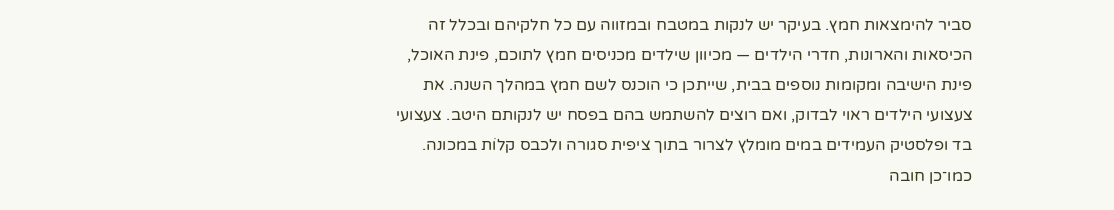סביר להימצאות חמץ. בעיקר יש לנקות במטבח ובמזווה עם כל חלקיהם ובכלל זה הכיסאות והארונות, חדרי הילדים — מכיוון שילדים מכניסים חמץ לתוכם, פינת האוכל, פינת הישיבה ומקומות נוספים בבית, שייתכן כי הוכנס לשם חמץ במהלך השנה. את צעצועי הילדים ראוי לבדוק, ואם רוצים להשתמש בהם בפסח יש לנקותם היטב. צעצועי בד ופלסטיק העמידים במים מומלץ לצרור בתוך ציפית סגורה ולכבס קלוֹת במכונה. כמו־כן חובה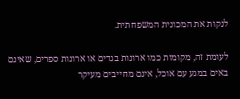לנקות את המכונית המשפחתית.

לעומת זה, מקומות כמו ארונות בגדים או ארונות ספרים, שאינם באים במגע עם אוכל, אינם מחייבים מעיקר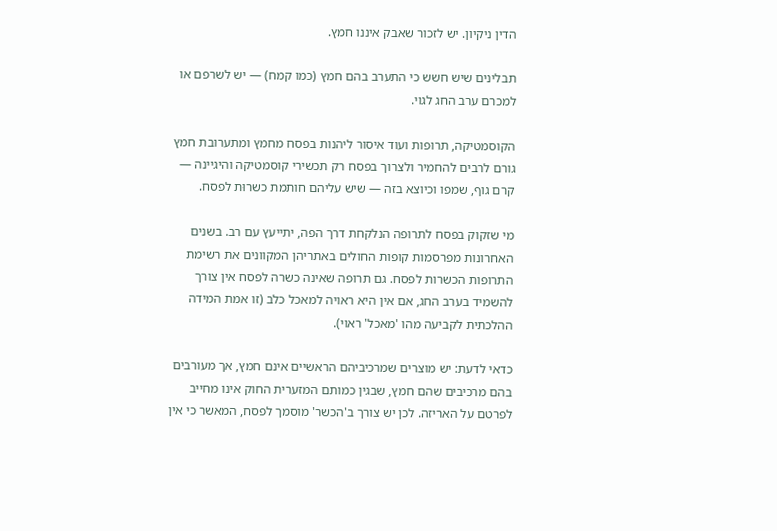הדין ניקיון. יש לזכור שאבק איננו חמץ.

תבלינים שיש חשש כי התערב בהם חמץ (כמו קמח) — יש לשרפם או למכרם ערב החג לגוי.

הקוסמטיקה, תרופות ועוד איסור ליהנות בפסח מחמץ ומתערובת חמץ גורם לרבים להחמיר ולצרוך בפסח רק תכשירי קוסמטיקה והיגיינה — קרם גוף, שמפו וכיוצא בזה — שיש עליהם חותמת כשרוּת לפסח.

מי שזקוק בפסח לתרופה הנלקחת דרך הפה, יתייעץ עם רב. בשנים האחרונות מפרסמות קופות החולים באתריהן המקוונים את רשימת התרופות הכשרות לפסח. גם תרופה שאינה כשרה לפסח אין צורך להשמיד בערב החג, אם אין היא ראויה למאכל כלב (זו אמת המידה ההלכתית לקביעה מהו 'מאכל' ראוי).

כדאי לדעת: יש מוצרים שמרכיביהם הראשיים אינם חמץ, אך מעורבים בהם מרכיבים שהם חמץ, שבגין כמותם המזערית החוק אינו מחייב לפרטם על האריזה. לכן יש צורך ב'הכשר' מוסמך לפסח, המאשר כי אין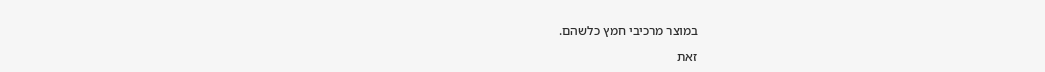במוצר מרכיבי חמץ כלשהם.

זאת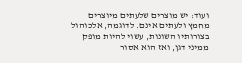ועוד: יש מוצרים שלעתים מיוצרים מחמץ ולעתים אינם. לדוגמה, אלכוהול בצורותיו השונות, עשוי להיות מופק ממיני דגן, ואז הוא אסור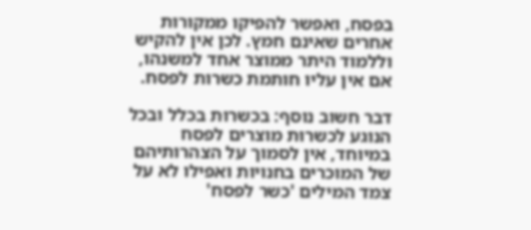בפסח, ואפשר להפיקו ממקורות אחרים שאינם חמץ. לכן אין להקיש וללמוד היתר ממוצר אחד למשנהו, אם אין עליו חותמת כשרות לפסח.

דבר חשוב נוסף: בכשרוּת בכלל ובכל הנוגע לכשרוּת מוצרים לפסח במיוחד, אין לסמוך על הצהרותיהם של המוכרים בחנויות ואפילו לא על צמד המילים 'כשר לפסח'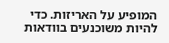המופיע על האריזות. כדי להיות משוכנעים בוודאות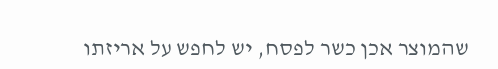שהמוצר אכן כשר לפסח, יש לחפש על אריזתו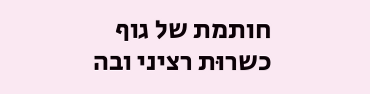חותמת של גוף כשרוּת רציני ובה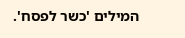המילים 'כשר לפסח'.